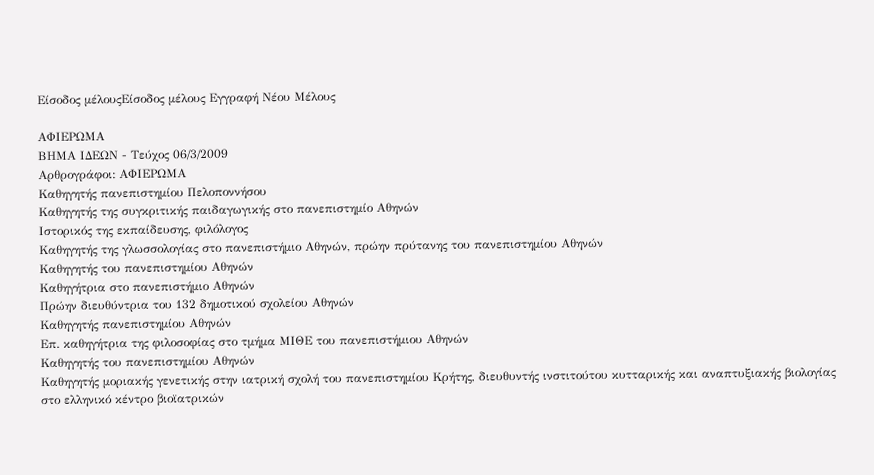Είσοδος μέλουςΕίσοδος μέλους Εγγραφή Νέου Μέλους

ΑΦΙΕΡΩΜΑ
ΒΗΜΑ ΙΔΕΩΝ - Τεύχος 06/3/2009
Αρθρογράφοι: ΑΦΙΕΡΩΜΑ
Καθηγητής πανεπιστημίου Πελοποννήσου
Καθηγητής της συγκριτικής παιδαγωγικής στο πανεπιστημίο Αθηνών
Ιστορικός της εκπαίδευσης, φιλόλογος
Καθηγητής της γλωσσολογίας στο πανεπιστήμιο Αθηνών, πρώην πρύτανης του πανεπιστημίου Αθηνών
Καθηγητής του πανεπιστημίου Αθηνών
Καθηγήτρια στο πανεπιστήμιο Αθηνών
Πρώην διευθύντρια του 132 δημοτικού σχολείου Αθηνών
Καθηγητής πανεπιστημίου Αθηνών
Επ. καθηγήτρια της φιλοσοφίας στο τμήμα ΜΙΘΕ του πανεπιστήμιου Αθηνών
Καθηγητής του πανεπιστημίου Αθηνών
Καθηγητής μοριακής γενετικής στην ιατρική σχολή του πανεπιστημίου Κρήτης, διευθυντής ινστιτούτου κυτταρικής και αναπτυξιακής βιολογίας στο ελληνικό κέντρο βιοϊατρικών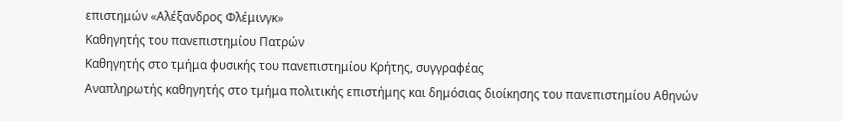επιστημών «Αλέξανδρος Φλέμινγκ»
Καθηγητής του πανεπιστημίου Πατρών
Καθηγητής στο τμήμα φυσικής του πανεπιστημίου Κρήτης, συγγραφέας
Αναπληρωτής καθηγητής στο τμήμα πολιτικής επιστήμης και δημόσιας διοίκησης του πανεπιστημίου Αθηνών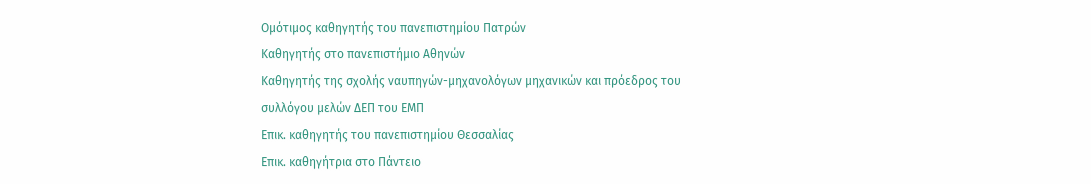Ομότιμος καθηγητής του πανεπιστημίου Πατρών
Καθηγητής στο πανεπιστήμιο Αθηνών
Καθηγητής της σχολής ναυπηγών-μηχανολόγων μηχανικών και πρόεδρος του συλλόγου μελών ΔΕΠ του ΕΜΠ
Επικ. καθηγητής του πανεπιστημίου Θεσσαλίας
Επικ. καθηγήτρια στο Πάντειο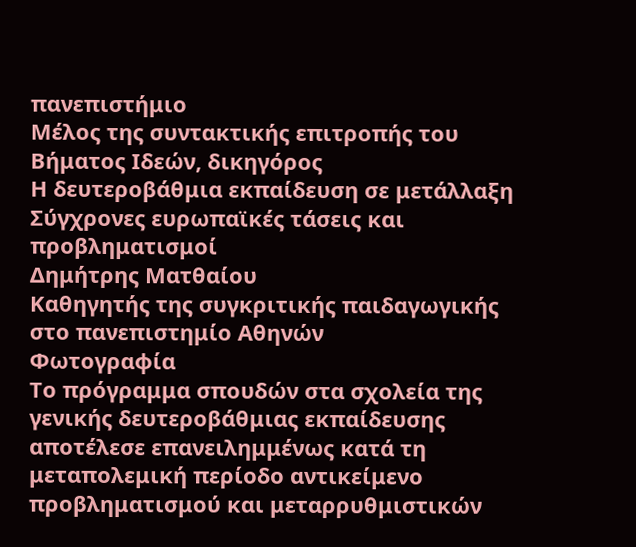πανεπιστήμιο
Μέλος της συντακτικής επιτροπής του Βήματος Ιδεών, δικηγόρος
Η δευτεροβάθμια εκπαίδευση σε μετάλλαξη
Σύγχρονες ευρωπαϊκές τάσεις και προβληματισμοί
Δημήτρης Ματθαίου
Καθηγητής της συγκριτικής παιδαγωγικής στο πανεπιστημίο Αθηνών
Φωτογραφία
Το πρόγραμμα σπουδών στα σχολεία της γενικής δευτεροβάθμιας εκπαίδευσης αποτέλεσε επανειλημμένως κατά τη μεταπολεμική περίοδο αντικείμενο προβληματισμού και μεταρρυθμιστικών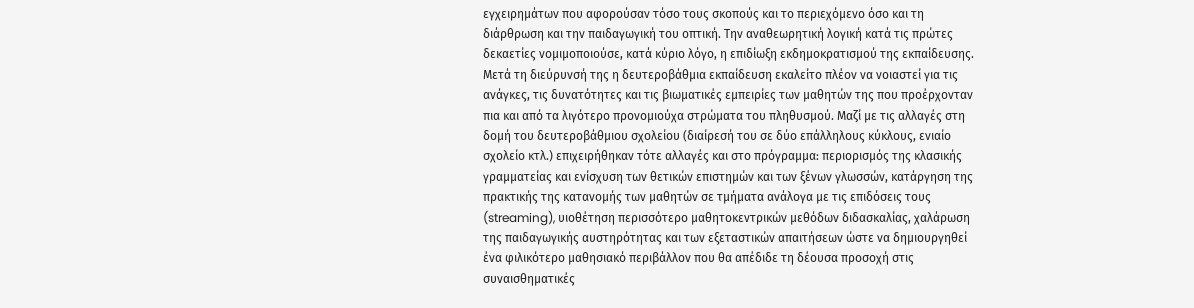εγχειρημάτων που αφορούσαν τόσο τους σκοπούς και το περιεχόμενο όσο και τη διάρθρωση και την παιδαγωγική του οπτική. Την αναθεωρητική λογική κατά τις πρώτες δεκαετίες νομιμοποιούσε, κατά κύριο λόγο, η επιδίωξη εκδημοκρατισμού της εκπαίδευσης. Μετά τη διεύρυνσή της η δευτεροβάθμια εκπαίδευση εκαλείτο πλέον να νοιαστεί για τις ανάγκες, τις δυνατότητες και τις βιωματικές εμπειρίες των μαθητών της που προέρχονταν πια και από τα λιγότερο προνομιούχα στρώματα του πληθυσμού. Μαζί με τις αλλαγές στη δομή του δευτεροβάθμιου σχολείου (διαίρεσή του σε δύο επάλληλους κύκλους, ενιαίο σχολείο κτλ.) επιχειρήθηκαν τότε αλλαγές και στο πρόγραμμα: περιορισμός της κλασικής γραμματείας και ενίσχυση των θετικών επιστημών και των ξένων γλωσσών, κατάργηση της πρακτικής της κατανομής των μαθητών σε τμήματα ανάλογα με τις επιδόσεις τους (streaming), υιοθέτηση περισσότερο μαθητοκεντρικών μεθόδων διδασκαλίας, χαλάρωση της παιδαγωγικής αυστηρότητας και των εξεταστικών απαιτήσεων ώστε να δημιουργηθεί ένα φιλικότερο μαθησιακό περιβάλλον που θα απέδιδε τη δέουσα προσοχή στις συναισθηματικές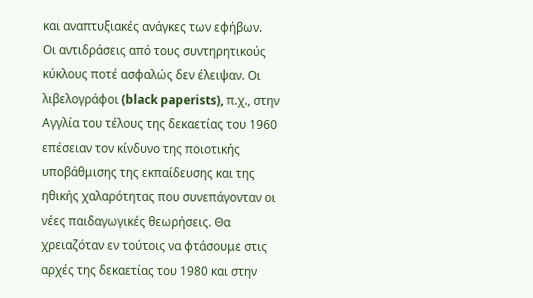και αναπτυξιακές ανάγκες των εφήβων.
Οι αντιδράσεις από τους συντηρητικούς κύκλους ποτέ ασφαλώς δεν έλειψαν. Οι λιβελογράφοι (black paperists), π.χ., στην Αγγλία του τέλους της δεκαετίας του 1960 επέσειαν τον κίνδυνο της ποιοτικής υποβάθμισης της εκπαίδευσης και της ηθικής χαλαρότητας που συνεπάγονταν οι νέες παιδαγωγικές θεωρήσεις. Θα χρειαζόταν εν τούτοις να φτάσουμε στις αρχές της δεκαετίας του 1980 και στην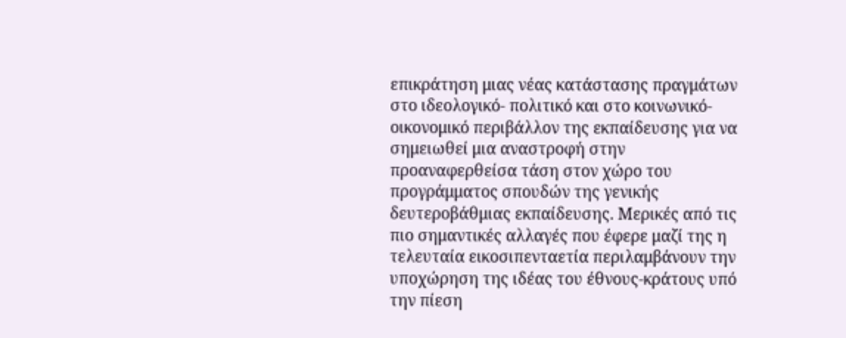επικράτηση μιας νέας κατάστασης πραγμάτων στο ιδεολογικό- πολιτικό και στο κοινωνικό- οικονομικό περιβάλλον της εκπαίδευσης για να σημειωθεί μια αναστροφή στην προαναφερθείσα τάση στον χώρο του προγράμματος σπουδών της γενικής δευτεροβάθμιας εκπαίδευσης. Μερικές από τις πιο σημαντικές αλλαγές που έφερε μαζί της η τελευταία εικοσιπενταετία περιλαμβάνουν την υποχώρηση της ιδέας του έθνους-κράτους υπό την πίεση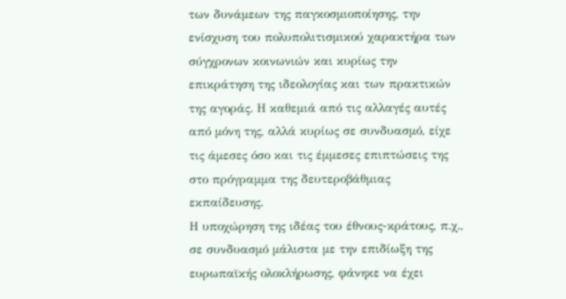των δυνάμεων της παγκοσμιοποίησης, την ενίσχυση του πολυπολιτισμικού χαρακτήρα των σύγχρονων κοινωνιών και κυρίως την επικράτηση της ιδεολογίας και των πρακτικών της αγοράς. Η καθεμιά από τις αλλαγές αυτές από μόνη της, αλλά κυρίως σε συνδυασμό, είχε τις άμεσες όσο και τις έμμεσες επιπτώσεις της στο πρόγραμμα της δευτεροβάθμιας εκπαίδευσης.
Η υποχώρηση της ιδέας του έθνους-κράτους, π.χ., σε συνδυασμό μάλιστα με την επιδίωξη της ευρωπαϊκής ολοκλήρωσης, φάνηκε να έχει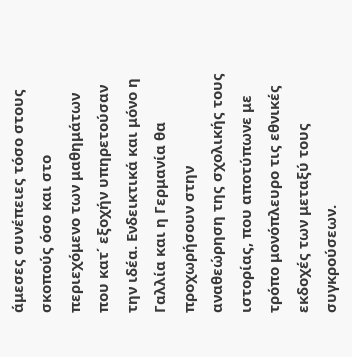άμεσες συνέπειες τόσο στους σκοπούς όσο και στο περιεχόμενο των μαθημάτων που κατ΄ εξοχήν υπηρετούσαν
την ιδέα. Ενδεικτικά και μόνο η Γαλλία και η Γερμανία θα προχωρήσουν στην αναθεώρηση της σχολικής τους ιστορίας, που αποτύπωνε με τρόπο μονόπλευρο τις εθνικές εκδοχές των μεταξύ τους συγκρούσεων.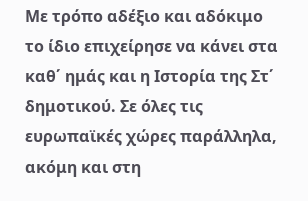Με τρόπο αδέξιο και αδόκιμο το ίδιο επιχείρησε να κάνει στα καθ΄ ημάς και η Ιστορία της Στ΄ δημοτικού. Σε όλες τις ευρωπαϊκές χώρες παράλληλα, ακόμη και στη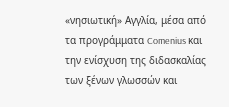«νησιωτική» Αγγλία, μέσα από τα προγράμματα Comenius και την ενίσχυση της διδασκαλίας των ξένων γλωσσών και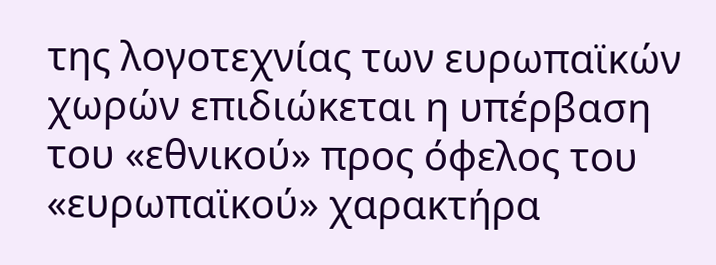της λογοτεχνίας των ευρωπαϊκών χωρών επιδιώκεται η υπέρβαση του «εθνικού» προς όφελος του «ευρωπαϊκού» χαρακτήρα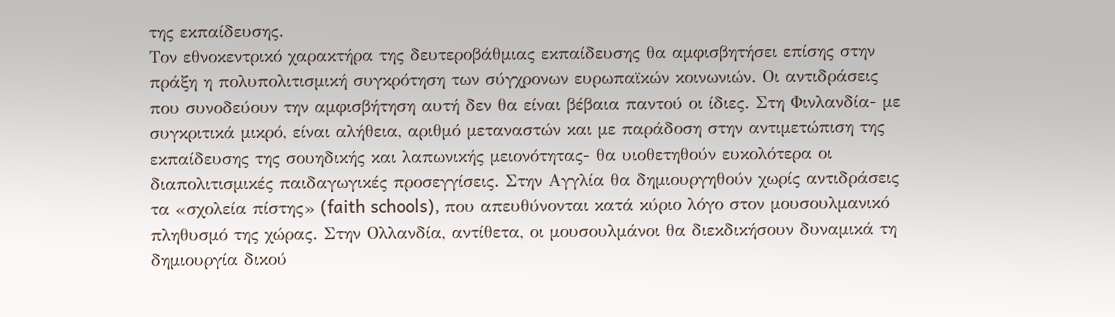της εκπαίδευσης.
Τον εθνοκεντρικό χαρακτήρα της δευτεροβάθμιας εκπαίδευσης θα αμφισβητήσει επίσης στην πράξη η πολυπολιτισμική συγκρότηση των σύγχρονων ευρωπαϊκών κοινωνιών. Οι αντιδράσεις που συνοδεύουν την αμφισβήτηση αυτή δεν θα είναι βέβαια παντού οι ίδιες. Στη Φινλανδία- με συγκριτικά μικρό, είναι αλήθεια, αριθμό μεταναστών και με παράδοση στην αντιμετώπιση της εκπαίδευσης της σουηδικής και λαπωνικής μειονότητας- θα υιοθετηθούν ευκολότερα οι διαπολιτισμικές παιδαγωγικές προσεγγίσεις. Στην Αγγλία θα δημιουργηθούν χωρίς αντιδράσεις τα «σχολεία πίστης» (faith schools), που απευθύνονται κατά κύριο λόγο στον μουσουλμανικό πληθυσμό της χώρας. Στην Ολλανδία, αντίθετα, οι μουσουλμάνοι θα διεκδικήσουν δυναμικά τη δημιουργία δικού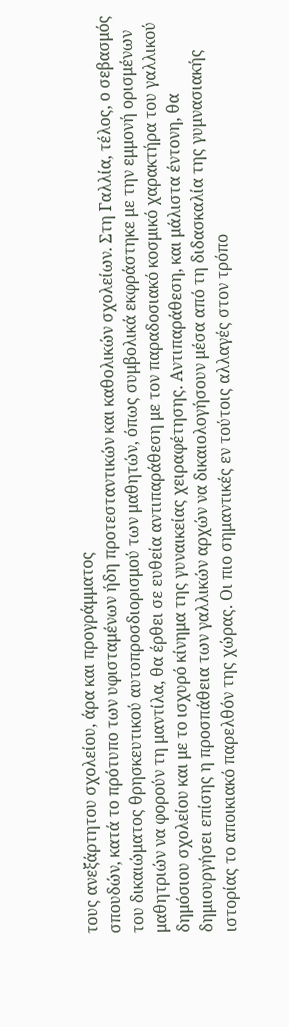τους ανεξάρτητου σχολείου, άρα και προγράμματος
σπουδών, κατά το πρότυπο των υφισταμένων ήδη προτεσταντικών και καθολικών σχολείων. Στη Γαλλία, τέλος, ο σεβασμός του δικαιώματος θρησκευτικού αυτοπροσδιορισμού των μαθητών, όπως συμβολικά εκφράστηκε με την εμμονή ορισμένων μαθητριών να φορούν τη μαντίλα, θα έρθει σε ευθεία αντιπαράθεση με τον παραδοσιακό κοσμικό χαρακτήρα του γαλλικού δημόσιου σχολείου και με το ισχυρό κίνημα της γυναικείας χειραφέτησης. Αντιπαράθεση, και μάλιστα έντονη, θα δημιουργήσει επίσης η προσπάθεια των γαλλικών αρχών να δικαιολογήσουν μέσα από τη διδασκαλία της γυμνασιακής ιστορίας το αποικιακό παρελθόν της χώρας. Οι πιο σημαντικές εν τούτοις αλλαγές στον τρόπο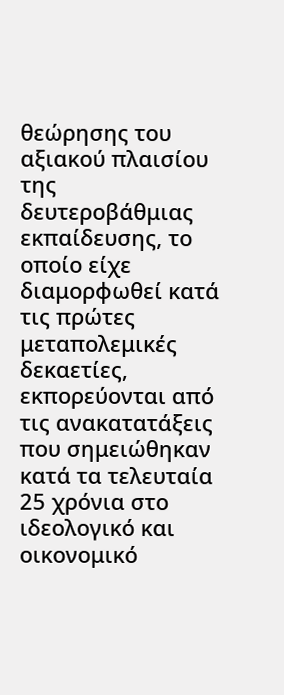θεώρησης του αξιακού πλαισίου της δευτεροβάθμιας εκπαίδευσης, το οποίο είχε διαμορφωθεί κατά τις πρώτες μεταπολεμικές δεκαετίες, εκπορεύονται από τις ανακατατάξεις που σημειώθηκαν κατά τα τελευταία 25 χρόνια στο ιδεολογικό και οικονομικό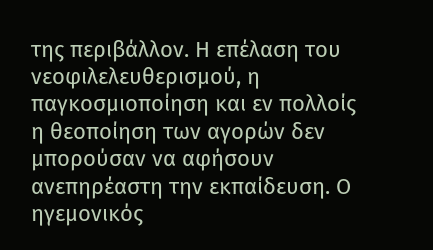της περιβάλλον. Η επέλαση του νεοφιλελευθερισμού, η παγκοσμιοποίηση και εν πολλοίς η θεοποίηση των αγορών δεν μπορούσαν να αφήσουν ανεπηρέαστη την εκπαίδευση. Ο ηγεμονικός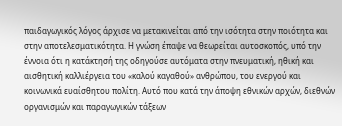παιδαγωγικός λόγος άρχισε να μετακινείται από την ισότητα στην ποιότητα και στην αποτελεσματικότητα. Η γνώση έπαψε να θεωρείται αυτοσκοπός, υπό την έννοια ότι η κατάκτησή της οδηγούσε αυτόματα στην πνευματική, ηθική και αισθητική καλλιέργεια του «καλού καγαθού» ανθρώπου, του ενεργού και κοινωνικά ευαίσθητου πολίτη. Αυτό που κατά την άποψη εθνικών αρχών, διεθνών οργανισμών και παραγωγικών τάξεων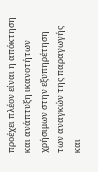προέχει πλέον είναι η απόκτηση και ανάπτυξη ικανοτήτων χρήσιμων στην εξυπηρέτηση των αναγκών της παραγωγής και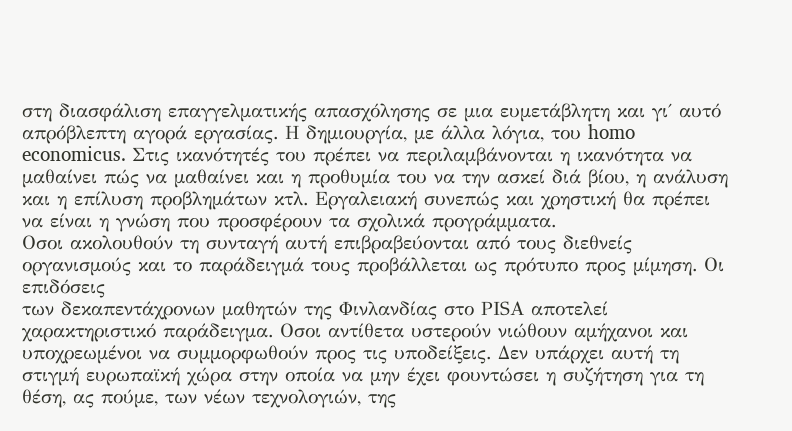στη διασφάλιση επαγγελματικής απασχόλησης σε μια ευμετάβλητη και γι΄ αυτό απρόβλεπτη αγορά εργασίας. Η δημιουργία, με άλλα λόγια, του homo economicus. Στις ικανότητές του πρέπει να περιλαμβάνονται η ικανότητα να μαθαίνει πώς να μαθαίνει και η προθυμία του να την ασκεί διά βίου, η ανάλυση και η επίλυση προβλημάτων κτλ. Εργαλειακή συνεπώς και χρηστική θα πρέπει να είναι η γνώση που προσφέρουν τα σχολικά προγράμματα.
Οσοι ακολουθούν τη συνταγή αυτή επιβραβεύονται από τους διεθνείς οργανισμούς και το παράδειγμά τους προβάλλεται ως πρότυπο προς μίμηση. Οι επιδόσεις
των δεκαπεντάχρονων μαθητών της Φινλανδίας στο ΡΙSΑ αποτελεί χαρακτηριστικό παράδειγμα. Οσοι αντίθετα υστερούν νιώθουν αμήχανοι και υποχρεωμένοι να συμμορφωθούν προς τις υποδείξεις. Δεν υπάρχει αυτή τη στιγμή ευρωπαϊκή χώρα στην οποία να μην έχει φουντώσει η συζήτηση για τη θέση, ας πούμε, των νέων τεχνολογιών, της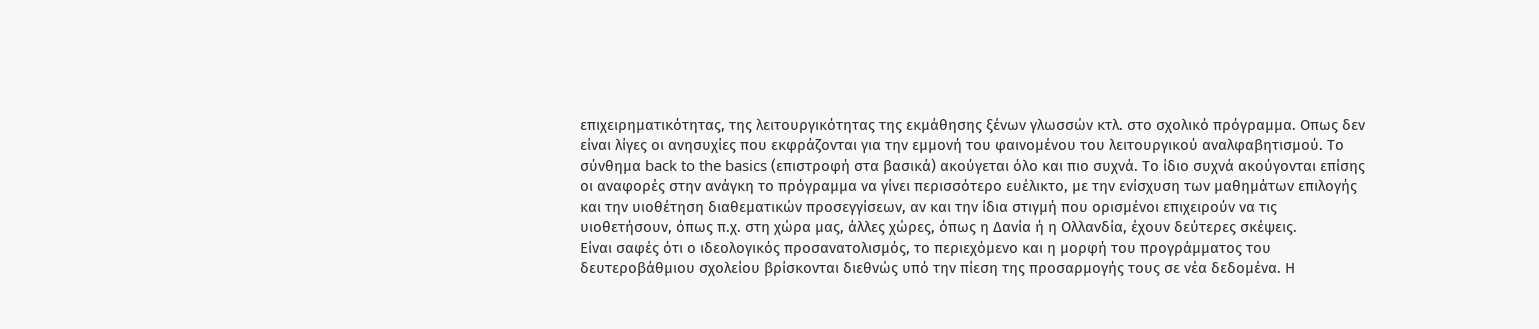επιχειρηματικότητας, της λειτουργικότητας της εκμάθησης ξένων γλωσσών κτλ. στο σχολικό πρόγραμμα. Οπως δεν είναι λίγες οι ανησυχίες που εκφράζονται για την εμμονή του φαινομένου του λειτουργικού αναλφαβητισμού. Το σύνθημα back to the basics (επιστροφή στα βασικά) ακούγεται όλο και πιο συχνά. Το ίδιο συχνά ακούγονται επίσης οι αναφορές στην ανάγκη το πρόγραμμα να γίνει περισσότερο ευέλικτο, με την ενίσχυση των μαθημάτων επιλογής και την υιοθέτηση διαθεματικών προσεγγίσεων, αν και την ίδια στιγμή που ορισμένοι επιχειρούν να τις υιοθετήσουν, όπως π.χ. στη χώρα μας, άλλες χώρες, όπως η Δανία ή η Ολλανδία, έχουν δεύτερες σκέψεις.
Είναι σαφές ότι ο ιδεολογικός προσανατολισμός, το περιεχόμενο και η μορφή του προγράμματος του δευτεροβάθμιου σχολείου βρίσκονται διεθνώς υπό την πίεση της προσαρμογής τους σε νέα δεδομένα. Η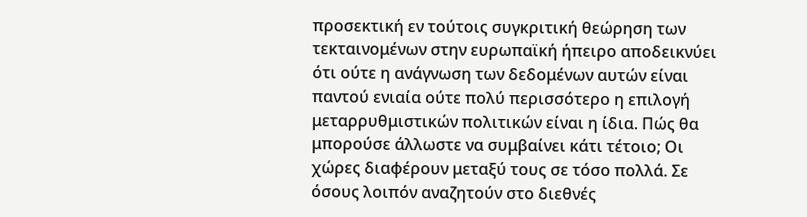προσεκτική εν τούτοις συγκριτική θεώρηση των τεκταινομένων στην ευρωπαϊκή ήπειρο αποδεικνύει ότι ούτε η ανάγνωση των δεδομένων αυτών είναι παντού ενιαία ούτε πολύ περισσότερο η επιλογή μεταρρυθμιστικών πολιτικών είναι η ίδια. Πώς θα μπορούσε άλλωστε να συμβαίνει κάτι τέτοιο; Οι χώρες διαφέρουν μεταξύ τους σε τόσο πολλά. Σε όσους λοιπόν αναζητούν στο διεθνές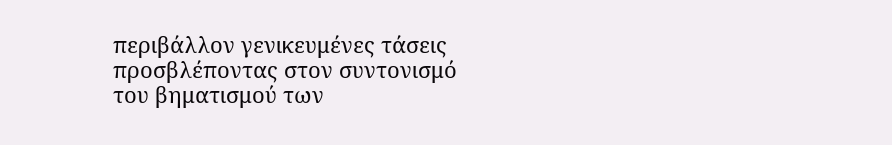περιβάλλον γενικευμένες τάσεις προσβλέποντας στον συντονισμό του βηματισμού των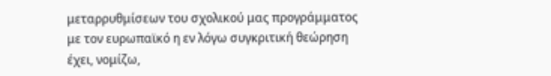μεταρρυθμίσεων του σχολικού μας προγράμματος με τον ευρωπαϊκό η εν λόγω συγκριτική θεώρηση έχει, νομίζω,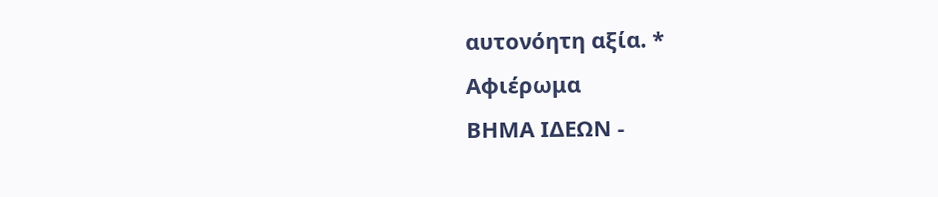αυτονόητη αξία. *
Αφιέρωμα
ΒΗΜΑ ΙΔΕΩΝ -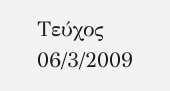Τεύχος 06/3/2009